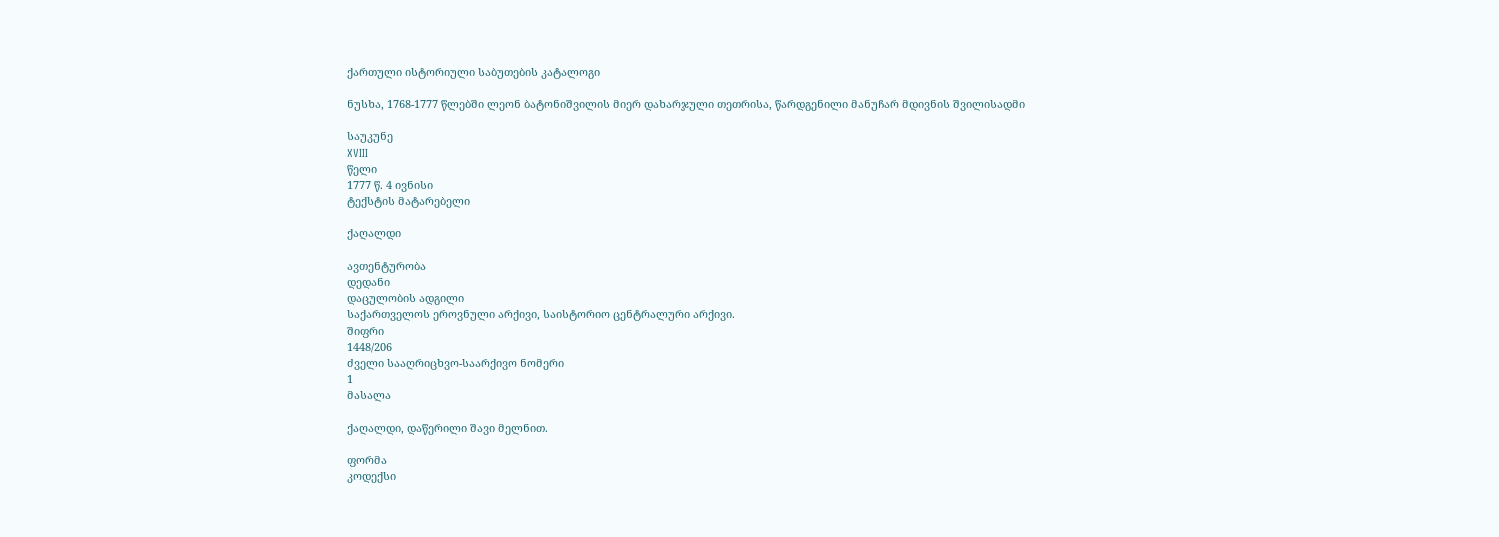ქართული ისტორიული საბუთების კატალოგი

ნუსხა, 1768-1777 წლებში ლეონ ბატონიშვილის მიერ დახარჯული თეთრისა, წარდგენილი მანუჩარ მდივნის შვილისადმი

საუკუნე
XVIII
წელი
1777 წ. 4 ივნისი
ტექსტის მატარებელი

ქაღალდი

ავთენტურობა
დედანი
დაცულობის ადგილი
საქართველოს ეროვნული არქივი, საისტორიო ცენტრალური არქივი.
შიფრი
1448/206
ძველი სააღრიცხვო-საარქივო ნომერი
1
მასალა

ქაღალდი, დაწერილი შავი მელნით.

ფორმა
კოდექსი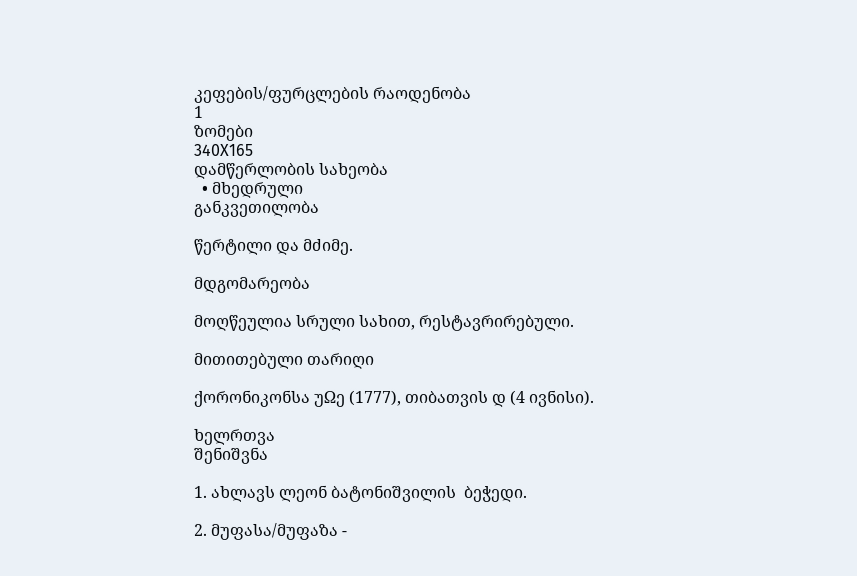კეფების/ფურცლების რაოდენობა
1
ზომები
340X165
დამწერლობის სახეობა
  • მხედრული
განკვეთილობა

წერტილი და მძიმე.

მდგომარეობა

მოღწეულია სრული სახით, რესტავრირებული.

მითითებული თარიღი

ქორონიკონსა უΩე (1777), თიბათვის დ (4 ივნისი).

ხელრთვა
შენიშვნა

1. ახლავს ლეონ ბატონიშვილის  ბეჭედი.

2. მუფასა/მუფაზა -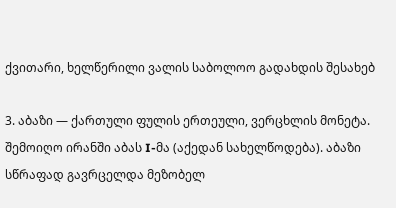ქვითარი, ხელწერილი ვალის საბოლოო გადახდის შესახებ

3. აბაზი — ქართული ფულის ერთეული, ვერცხლის მონეტა. შემოიღო ირანში აბას I-მა (აქედან სახელწოდება). აბაზი სწრაფად გავრცელდა მეზობელ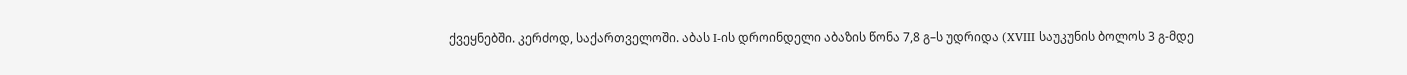ქვეყნებში. კერძოდ, საქართველოში. აბას I-ის დროინდელი აბაზის წონა 7,8 გ–ს უდრიდა (XVIII საუკუნის ბოლოს 3 გ-მდე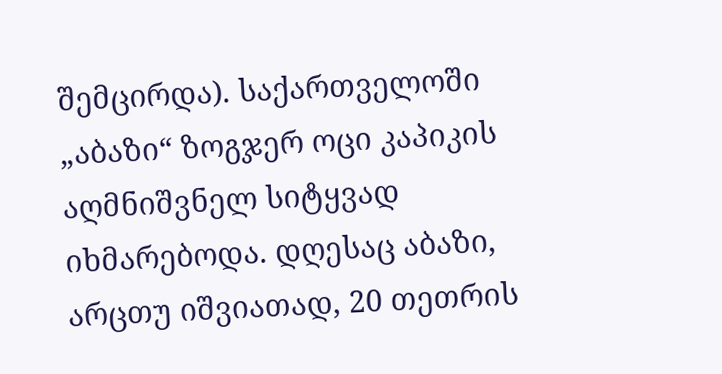შემცირდა). საქართველოში „აბაზი“ ზოგჯერ ოცი კაპიკის აღმნიშვნელ სიტყვად იხმარებოდა. დღესაც აბაზი, არცთუ იშვიათად, 20 თეთრის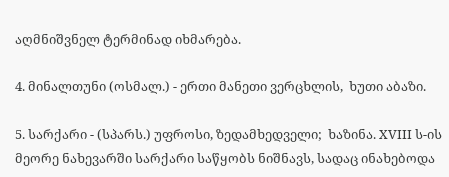აღმნიშვნელ ტერმინად იხმარება.

4. მინალთუნი (ოსმალ.) - ერთი მანეთი ვერცხლის,  ხუთი აბაზი.

5. სარქარი - (სპარს.) უფროსი, ზედამხედველი;  ხაზინა. XVIII ს-ის მეორე ნახევარში სარქარი საწყობს ნიშნავს, სადაც ინახებოდა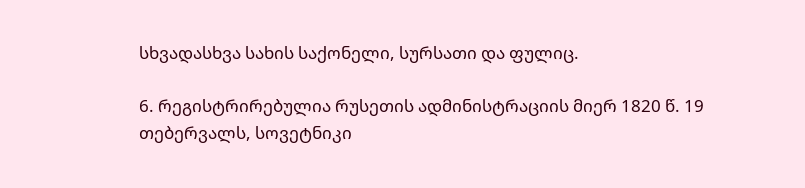სხვადასხვა სახის საქონელი, სურსათი და ფულიც.

6. რეგისტრირებულია რუსეთის ადმინისტრაციის მიერ 1820 წ. 19 თებერვალს, სოვეტნიკი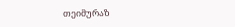თეიმურაზ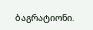ბაგრატიონი.